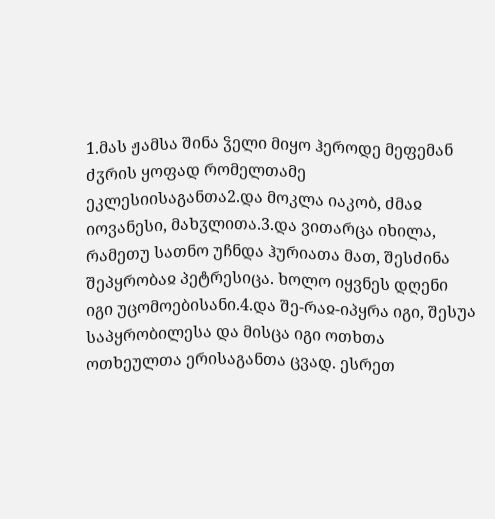1.მას ჟამსა შინა ჴელი მიყო ჰეროდე მეფემან ძჳრის ყოფად რომელთამე ეკლესიისაგანთა2.და მოკლა იაკობ, ძმაჲ იოვანესი, მახჳლითა.3.და ვითარცა იხილა, რამეთუ სათნო უჩნდა ჰურიათა მათ, შესძინა შეპყრობაჲ პეტრესიცა. ხოლო იყვნეს დღენი იგი უცომოებისანი.4.და შე-რაჲ-იპყრა იგი, შესუა საპყრობილესა და მისცა იგი ოთხთა ოთხეულთა ერისაგანთა ცვად. ესრეთ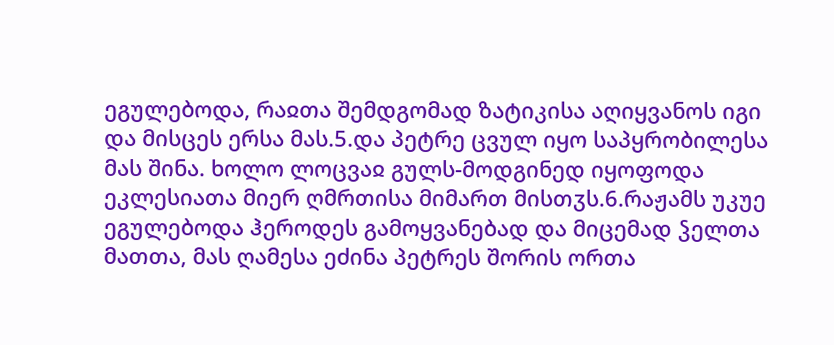ეგულებოდა, რაჲთა შემდგომად ზატიკისა აღიყვანოს იგი და მისცეს ერსა მას.5.და პეტრე ცვულ იყო საპყრობილესა მას შინა. ხოლო ლოცვაჲ გულს-მოდგინედ იყოფოდა ეკლესიათა მიერ ღმრთისა მიმართ მისთჳს.6.რაჟამს უკუე ეგულებოდა ჰეროდეს გამოყვანებად და მიცემად ჴელთა მათთა, მას ღამესა ეძინა პეტრეს შორის ორთა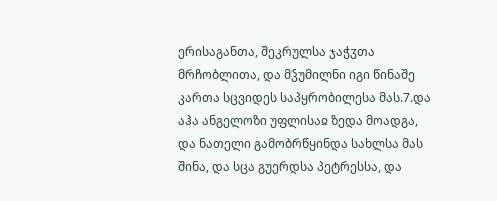ერისაგანთა, შეკრულსა ჯაჭჳთა მრჩობლითა, და მჴუმილნი იგი წინაშე კართა სცვიდეს საპყრობილესა მას.7.და აჰა ანგელოზი უფლისაჲ ზედა მოადგა, და ნათელი გამობრწყინდა სახლსა მას შინა, და სცა გუერდსა პეტრესსა, და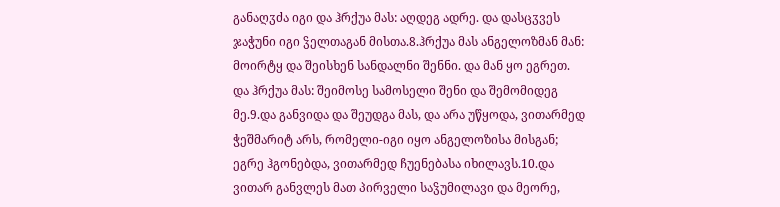განაღჳძა იგი და ჰრქუა მას: აღდეგ ადრე. და დასცჳვეს ჯაჭუნი იგი ჴელთაგან მისთა.8.ჰრქუა მას ანგელოზმან მან: მოირტყ და შეისხენ სანდალნი შენნი. და მან ყო ეგრეთ. და ჰრქუა მას: შეიმოსე სამოსელი შენი და შემომიდეგ მე.9.და განვიდა და შეუდგა მას, და არა უწყოდა, ვითარმედ ჭეშმარიტ არს, რომელი-იგი იყო ანგელოზისა მისგან; ეგრე ჰგონებდა, ვითარმედ ჩუენებასა იხილავს.10.და ვითარ განვლეს მათ პირველი საჴუმილავი და მეორე,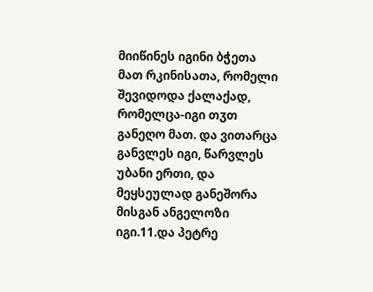მიიწინეს იგინი ბჭეთა მათ რკინისათა, რომელი შევიდოდა ქალაქად, რომელცა-იგი თჳთ განეღო მათ. და ვითარცა განვლეს იგი, წარვლეს უბანი ერთი, და მეყსეულად განეშორა მისგან ანგელოზი იგი.11.და პეტრე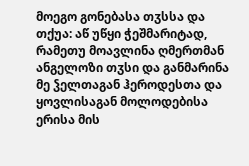მოეგო გონებასა თჳსსა და თქუა: აწ უწყი ჭეშმარიტად, რამეთუ მოავლინა ღმერთმან ანგელოზი თჳსი და განმარინა მე ჴელთაგან ჰეროდესთა და ყოვლისაგან მოლოდებისა ერისა მის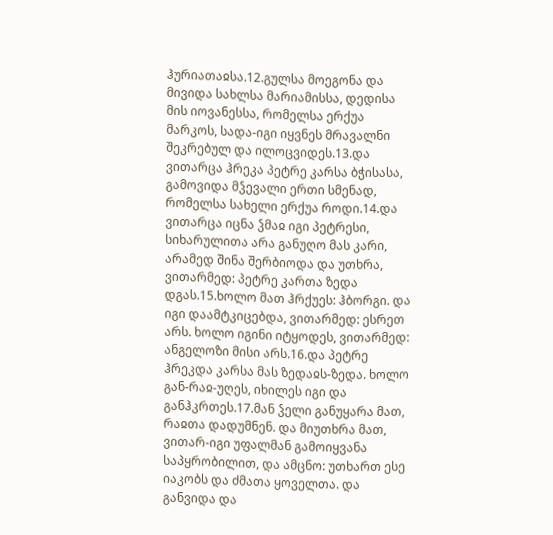ჰურიათაჲსა.12.გულსა მოეგონა და მივიდა სახლსა მარიამისსა, დედისა მის იოვანესსა, რომელსა ერქუა მარკოს, სადა-იგი იყვნეს მრავალნი შეკრებულ და ილოცვიდეს.13.და ვითარცა ჰრეკა პეტრე კარსა ბჭისასა, გამოვიდა მჴევალი ერთი სმენად, რომელსა სახელი ერქუა როდი.14.და ვითარცა იცნა ჴმაჲ იგი პეტრესი, სიხარულითა არა განუღო მას კარი, არამედ შინა შერბიოდა და უთხრა, ვითარმედ: პეტრე კართა ზედა დგას.15.ხოლო მათ ჰრქუეს: ჰბორგი. და იგი დაამტკიცებდა, ვითარმედ: ესრეთ არს. ხოლო იგინი იტყოდეს, ვითარმედ: ანგელოზი მისი არს.16.და პეტრე ჰრეკდა კარსა მას ზედაჲს-ზედა. ხოლო გან-რაჲ-უღეს, იხილეს იგი და განჰკრთეს.17.მან ჴელი განუყარა მათ, რაჲთა დადუმნენ. და მიუთხრა მათ, ვითარ-იგი უფალმან გამოიყვანა საპყრობილით, და ამცნო: უთხართ ესე იაკობს და ძმათა ყოველთა. და განვიდა და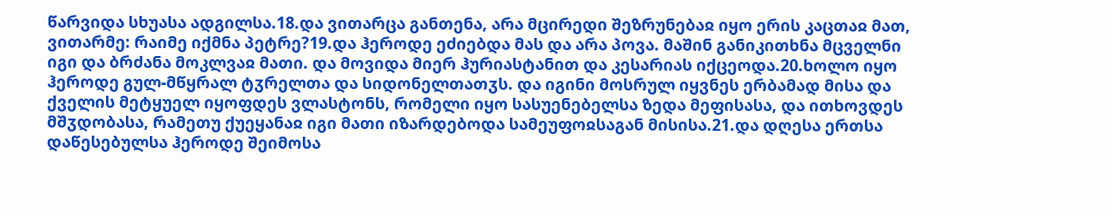წარვიდა სხუასა ადგილსა.18.და ვითარცა განთენა, არა მცირედი შეზრუნებაჲ იყო ერის კაცთაჲ მათ, ვითარმე: რაიმე იქმნა პეტრე?19.და ჰეროდე ეძიებდა მას და არა პოვა. მაშინ განიკითხნა მცველნი იგი და ბრძანა მოკლვაჲ მათი. და მოვიდა მიერ ჰურიასტანით და კესარიას იქცეოდა.20.ხოლო იყო ჰეროდე გულ-მწყრალ ტჳრელთა და სიდონელთათჳს. და იგინი მოსრულ იყვნეს ერბამად მისა და ქველის მეტყუელ იყოფდეს ვლასტონს, რომელი იყო სასუენებელსა ზედა მეფისასა, და ითხოვდეს მშჳდობასა, რამეთუ ქუეყანაჲ იგი მათი იზარდებოდა სამეუფოჲსაგან მისისა.21.და დღესა ერთსა დაწესებულსა ჰეროდე შეიმოსა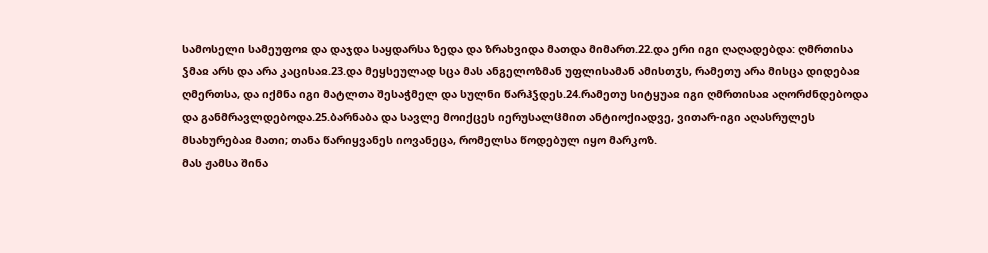სამოსელი სამეუფოჲ და დაჯდა საყდარსა ზედა და ზრახვიდა მათდა მიმართ.22.და ერი იგი ღაღადებდა: ღმრთისა ჴმაჲ არს და არა კაცისაჲ.23.და მეყსეულად სცა მას ანგელოზმან უფლისამან ამისთჳს, რამეთუ არა მისცა დიდებაჲ ღმერთსა, და იქმნა იგი მატლთა შესაჭმელ და სულნი წარჰჴდეს.24.რამეთუ სიტყუაჲ იგი ღმრთისაჲ აღორძნდებოდა და განმრავლდებოდა.25.ბარნაბა და სავლე მოიქცეს იერუსალჱმით ანტიოქიადვე, ვითარ-იგი აღასრულეს მსახურებაჲ მათი; თანა წარიყვანეს იოვანეცა, რომელსა წოდებულ იყო მარკოზ.
მას ჟამსა შინა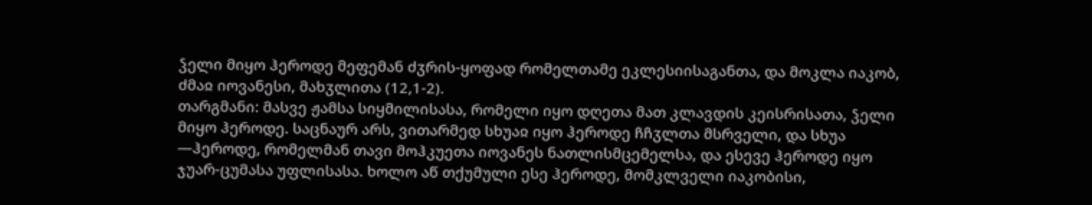ჴელი მიყო ჰეროდე მეფემან ძჳრის-ყოფად რომელთამე ეკლესიისაგანთა, და მოკლა იაკობ, ძმაჲ იოვანესი, მახჳლითა (12,1-2).
თარგმანი: მასვე ჟამსა სიყმილისასა, რომელი იყო დღეთა მათ კლავდის კეისრისათა, ჴელი მიყო ჰეროდე. საცნაურ არს, ვითარმედ სხუაჲ იყო ჰეროდე ჩჩჳლთა მსრველი, და სხუა —ჰეროდე, რომელმან თავი მოჰკუეთა იოვანეს ნათლისმცემელსა, და ესევე ჰეროდე იყო ჯუარ-ცუმასა უფლისასა. ხოლო აწ თქუმული ესე ჰეროდე, მომკლველი იაკობისი,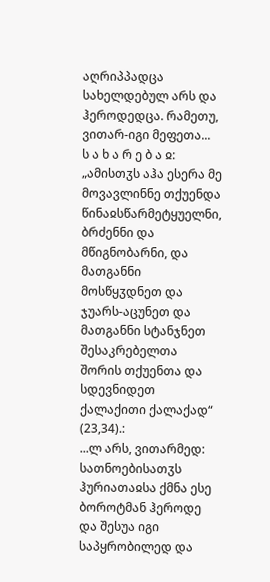აღრიპპადცა სახელდებულ არს და ჰეროდედცა. რამეთუ, ვითარ-იგი მეფეთა...
ს ა ხ ა რ ე ბ ა ჲ: „ამისთჳს აჰა ესერა მე მოვავლინნე თქუენდა წინაჲსწარმეტყუელნი, ბრძენნი და მწიგნობარნი, და მათგანნი მოსწყჳდნეთ და ჯუარს-აცუნეთ და მათგანნი სტანჯნეთ შესაკრებელთა შორის თქუენთა და სდევნიდეთ ქალაქითი ქალაქად“ (23,34).:
...ლ არს, ვითარმედ: სათნოებისათჳს ჰურიათაჲსა ქმნა ესე ბოროტმან ჰეროდე და შესუა იგი საპყრობილედ და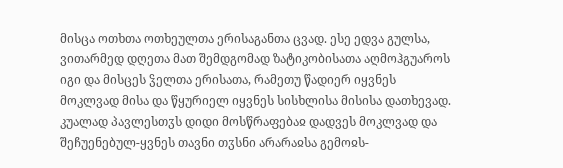მისცა ოთხთა ოთხეულთა ერისაგანთა ცვად. ესე ედვა გულსა, ვითარმედ დღეთა მათ შემდგომად ზატიკობისათა აღმოჰგუაროს იგი და მისცეს ჴელთა ერისათა, რამეთუ წადიერ იყვნეს მოკლვად მისა და წყურიელ იყვნეს სისხლისა მისისა დათხევად. კუალად პავლესთჳს დიდი მოსწრაფებაჲ დადვეს მოკლვად და შეჩუენებულ-ყვნეს თავნი თჳსნი არარაჲსა გემოჲს-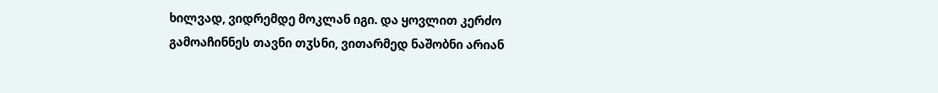ხილვად, ვიდრემდე მოკლან იგი. და ყოვლით კერძო გამოაჩინნეს თავნი თჳსნი, ვითარმედ ნაშობნი არიან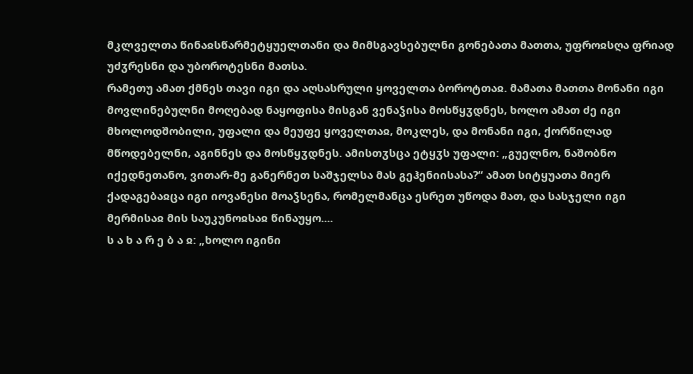მკლველთა წინაჲსწარმეტყუელთანი და მიმსგავსებულნი გონებათა მათთა, უფროჲსღა ფრიად უძჳრესნი და უბოროტესნი მათსა.
რამეთუ ამათ ქმნეს თავი იგი და აღსასრული ყოველთა ბოროტთაჲ. მამათა მათთა მონანი იგი მოვლინებულნი მოღებად ნაყოფისა მისგან ვენაჴისა მოსწყჳდნეს, ხოლო ამათ ძე იგი მხოლოდშობილი, უფალი და მეუფე ყოველთაჲ, მოკლეს, და მონანი იგი, ქორწილად მწოდებელნი, აგინნეს და მოსწყჳდნეს. ამისთჳსცა ეტყჳს უფალი: „გუელნო, ნაშობნო იქედნეთანო, ვითარ-მე განერნეთ საშჯელსა მას გეჰენიისასა?“ ამათ სიტყუათა მიერ ქადაგებაჲცა იგი იოვანესი მოაჴსენა, რომელმანცა ესრეთ უწოდა მათ, და სასჯელი იგი მერმისაჲ მის საუკუნოჲსაჲ წინაუყო....
ს ა ხ ა რ ე ბ ა ჲ: „ხოლო იგინი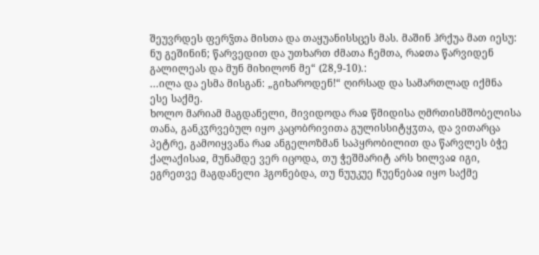შეუვრდეს ფერჴთა მისთა და თაყუანისსცეს მას. მაშინ ჰრქუა მათ იესუ: ნუ გეშინინ; წარვედით და უთხართ ძმათა ჩემთა, რაჲთა წარვიდენ გალილეას და მუნ მიხილონ მე“ (28,9-10).:
...ილა და ესმა მისგან: „გიხაროდენ!“ ღირსად და სამართლად იქმნა ესე საქმე.
ხოლო მარიამ მაგდანელი, მივიდოდა რაჲ წმიდისა ღმრთისმშობელისა თანა, განკჳრვებულ იყო კაცობრივითა გულისსიტყჳთა, და ვითარცა პეტრე, გამოიყვანა რაჲ ანგელოზმან საპყრობილით და წარვლეს ბჭე ქალაქისაჲ, მუნამდე ვერ იცოდა, თუ ჭეშმარიტ არს ხილვაჲ იგი, ეგრეთვე მაგდანელი ჰგონებდა, თუ ნუუკუე ჩუენებაჲ იყო საქმე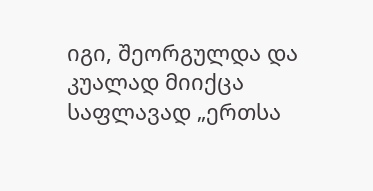იგი, შეორგულდა და კუალად მიიქცა საფლავად „ერთსა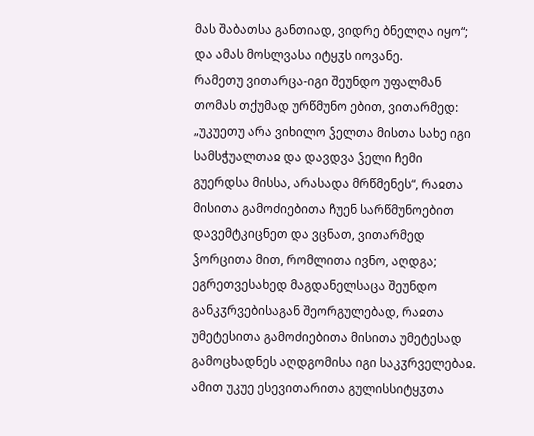მას შაბათსა განთიად, ვიდრე ბნელღა იყო“; და ამას მოსლვასა იტყჳს იოვანე.
რამეთუ ვითარცა-იგი შეუნდო უფალმან თომას თქუმად ურწმუნო ებით, ვითარმედ: „უკუეთუ არა ვიხილო ჴელთა მისთა სახე იგი სამსჭუალთაჲ და დავდვა ჴელი ჩემი გუერდსა მისსა, არასადა მრწმენეს“, რაჲთა მისითა გამოძიებითა ჩუენ სარწმუნოებით დავემტკიცნეთ და ვცნათ, ვითარმედ ჴორცითა მით, რომლითა ივნო, აღდგა; ეგრეთვესახედ მაგდანელსაცა შეუნდო განკჳრვებისაგან შეორგულებად, რაჲთა უმეტესითა გამოძიებითა მისითა უმეტესად გამოცხადნეს აღდგომისა იგი საკჳრველებაჲ. ამით უკუე ესევითარითა გულისსიტყჳთა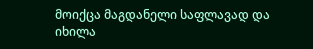მოიქცა მაგდანელი საფლავად და იხილა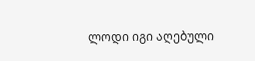ლოდი იგი აღებული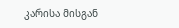კარისა მისგან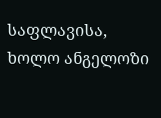საფლავისა, ხოლო ანგელოზი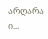არღარა ი...